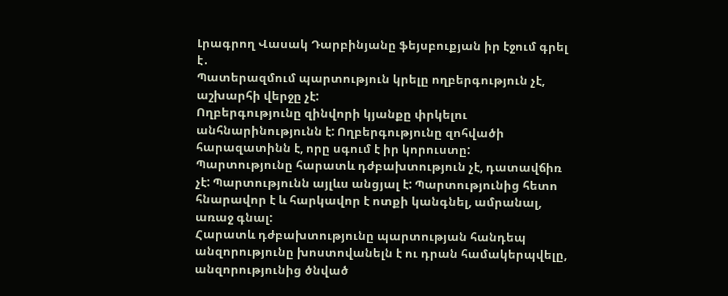Լրագրող Վասակ Դարբինյանը ֆեյսբուքյան իր էջում գրել է․
Պատերազմում պարտություն կրելը ողբերգություն չէ, աշխարհի վերջը չէ:
Ողբերգությունը զինվորի կյանքը փրկելու անհնարինությունն է: Ողբերգությունը զոհվածի հարազատինն է, որը սգում է իր կորուստը:
Պարտությունը հարատև դժբախտություն չէ, դատավճիռ չէ: Պարտությունն այլևս անցյալ է: Պարտությունից հետո հնարավոր է և հարկավոր է ոտքի կանգնել, ամրանալ, առաջ գնալ:
Հարատև դժբախտությունը պարտության հանդեպ անզորությունը խոստովանելն է ու դրան համակերպվելը, անզորությունից ծնված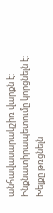անհավասարակշիռ վարքն է: Ինքնատիրապետումը կորցնելն է: Խելքը թռցնելն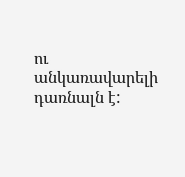ու անկառավարելի դառնալն է: